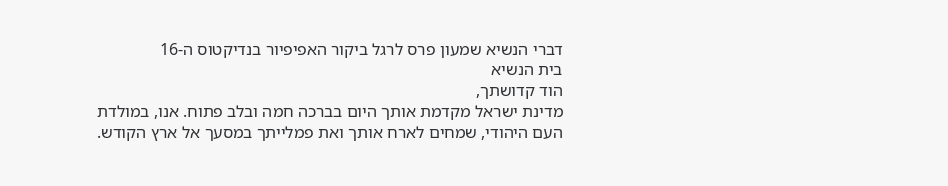דברי הנשיא שמעון פרס לרגל ביקור האפיפיור בנדיקטוס ה-16
בית הנשיא
הוד קדושתך,
מדינת ישראל מקדמת אותך היום בברכה חמה ובלב פתוח. אנו, במולדת העם היהודי, שמחים לארח אותך ואת פמלייתך במסעך אל ארץ הקודש.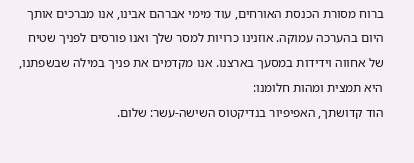ברוח מסורת הכנסת האורחים, עוד מימי אברהם אבינו, אנו מברכים אותך היום בהערכה עמוקה. אוזנינו כרויות למסר שלך ואנו פורסים לפניך שטיח של אחווה וידידות במסעך בארצנו. אנו מקדמים את פניך במילה שבשפתנו, היא תמצית ומהות חלומנו:
הוד קדושתך, האפיפיור בנדיקטוס השישה-עשר: שלום.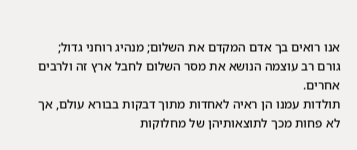אנו רואים בך אדם המקדם את השלום; מנהיג רוחני גדול; גורם רב עוצמה הנושא את מסר השלום לחבל ארץ זה ולרבים אחרים.
תולדות עמנו הן ראיה לאחדות מתוך דבקות בבורא עולם, אך לא פחות מכך לתוצאותיהן של מחלוקות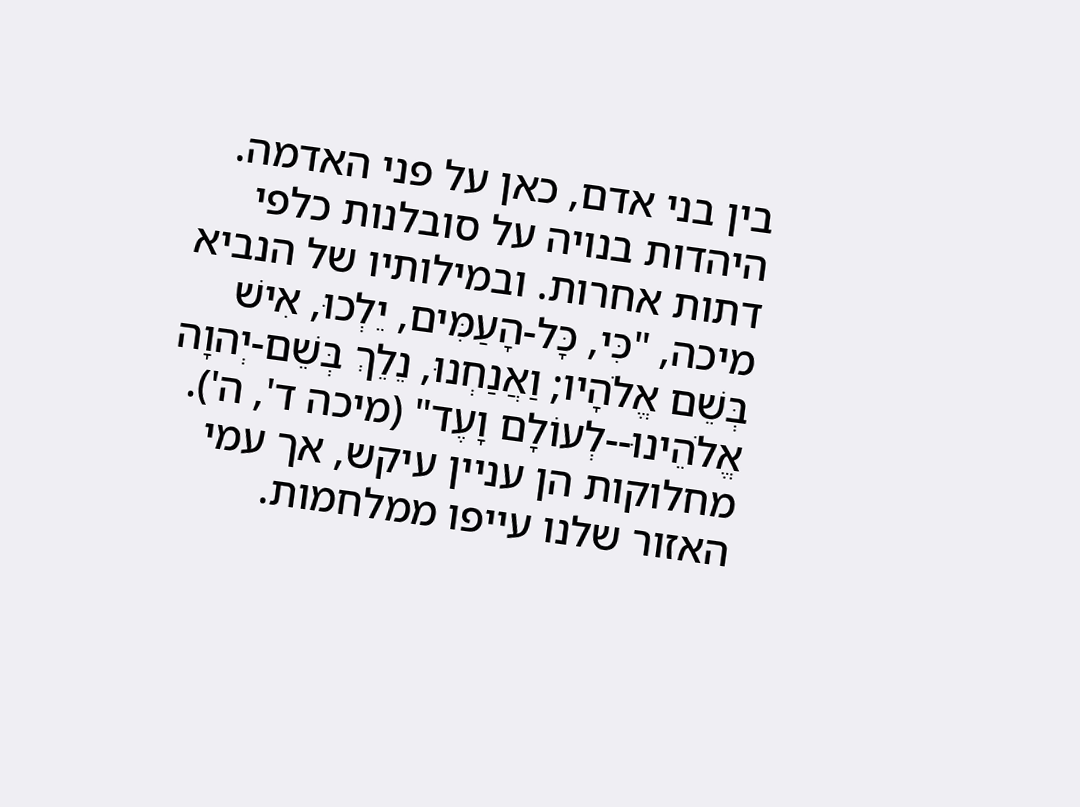בין בני אדם, כאן על פני האדמה. היהדות בנויה על סובלנות כלפי דתות אחרות. ובמילותיו של הנביא מיכה, "כִּי, כָּל-הָעַמִּים, יֵלְכוּ, אִישׁ בְּשֵׁם אֱלֹהָיו; וַאֲנַחְנוּ, נֵלֵךְ בְּשֵׁם-יְהוָה אֱלֹהֵינוּ--לְעוֹלָם וָעֶד" (מיכה ד', ה').
מחלוקות הן עניין עיקש, אך עמי האזור שלנו עייפו ממלחמות.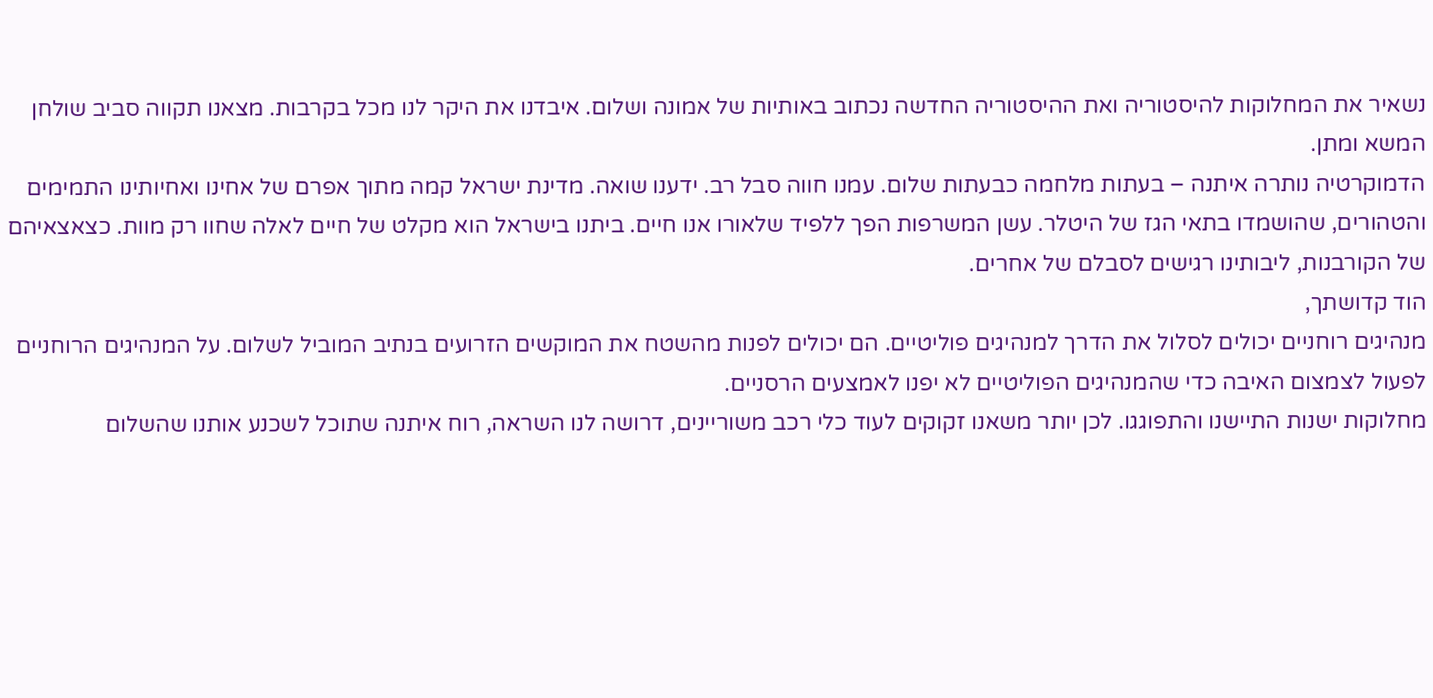נשאיר את המחלוקות להיסטוריה ואת ההיסטוריה החדשה נכתוב באותיות של אמונה ושלום. איבדנו את היקר לנו מכל בקרבות. מצאנו תקווה סביב שולחן המשא ומתן.
הדמוקרטיה נותרה איתנה – בעתות מלחמה כבעתות שלום. עמנו חווה סבל רב. ידענו שואה. מדינת ישראל קמה מתוך אפרם של אחינו ואחיותינו התמימים והטהורים, שהושמדו בתאי הגז של היטלר. עשן המשרפות הפך ללפיד שלאורו אנו חיים. ביתנו בישראל הוא מקלט של חיים לאלה שחוו רק מוות. כצאצאיהם של הקורבנות, ליבותינו רגישים לסבלם של אחרים.
הוד קדושתך,
מנהיגים רוחניים יכולים לסלול את הדרך למנהיגים פוליטיים. הם יכולים לפנות מהשטח את המוקשים הזרועים בנתיב המוביל לשלום. על המנהיגים הרוחניים לפעול לצמצום האיבה כדי שהמנהיגים הפוליטיים לא יפנו לאמצעים הרסניים.
מחלוקות ישנות התיישנו והתפוגגו. לכן יותר משאנו זקוקים לעוד כלי רכב משוריינים, דרושה לנו השראה, רוח איתנה שתוכל לשכנע אותנו שהשלום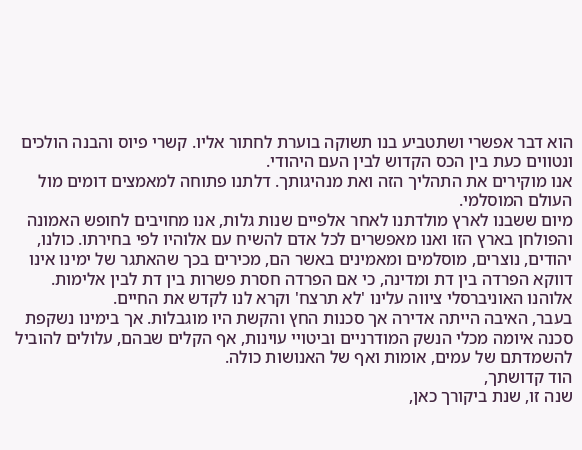הוא דבר אפשרי ושתטביע בנו תשוקה בוערת לחתור אליו. קשרי פיוס והבנה הולכים ונטווים כעת בין הכס הקדוש לבין העם היהודי.
אנו מוקירים את התהליך הזה ואת מנהיגותך. דלתנו פתוחה למאמצים דומים מול העולם המוסלמי.
מיום ששבנו לארץ מולדתנו לאחר אלפיים שנות גלות, אנו מחויבים לחופש האמונה והפולחן בארץ הזו ואנו מאפשרים לכל אדם להשיח עם אלוהיו לפי בחירתו. כולנו, יהודים, נוצרים, מוסלמים ומאמינים באשר הם, מכירים בכך שהאתגר של ימינו אינו דווקא הפרדה בין דת ומדינה, כי אם הפרדה חסרת פשרות בין דת לבין אלימות. אלוהנו האוניברסלי ציווה עלינו 'לא תרצח' וקרא לנו לקדש את החיים.
בעבר, האיבה הייתה אדירה אך סכנות החץ והקשת היו מוגבלות. אך בימינו נשקפת סכנה איומה מכלי הנשק המודרניים וביטויי עוינות, אף הקלים שבהם, עלולים להוביל להשמדתם של עמים, אומות ואף של האנושות כולה.
הוד קדושתך,
שנה זו, שנת ביקורך כאן,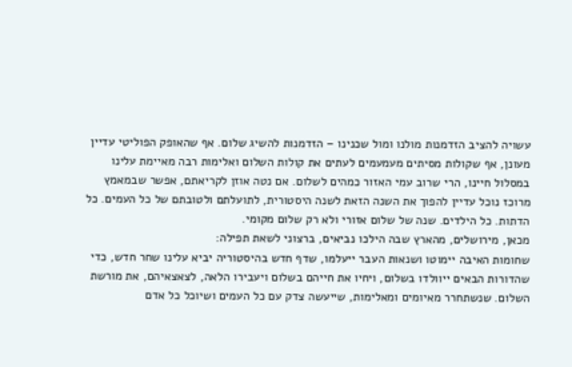עשויה להציב הזדמנות מולנו ומול שכנינו – הזדמנות להשיג שלום. אף שהאופק הפוליטי עדיין מעונן, אף שקולות מסיתים מעמעמים לעתים את קולות השלום ואלימות רבה מאיימת עלינו במסלול חיינו, הרי שרוב עמי האזור כמהים לשלום. אם נטה אוזן לקריאתם, אפשר שבמאמץ מרוכז נוכל עדיין להפוך את השנה הזאת לשנה היסטורית, לתועלתם ולטובתם של כל העמים. כל הדתות. כל הילדים. שנה של שלום אזורי ולא רק שלום מקומי.
מכאן, מירושלים, מהארץ שבה הילכו נביאים, ברצוני לשאת תפילה:
שחומות האיבה יימוטו ושנאות העבר ייעלמו, שדף חדש בהיסטוריה יביא עלינו שחר חדש, כדי שהדורות הבאים ייוולדו בשלום, ויחיו את חייהם בשלום ויעבירו הלאה, לצאצאיהם, את מורשת השלום. שנשתחרר מאיומים ומאלימות, שייעשה צדק עם כל העמים ושיוכל כל אדם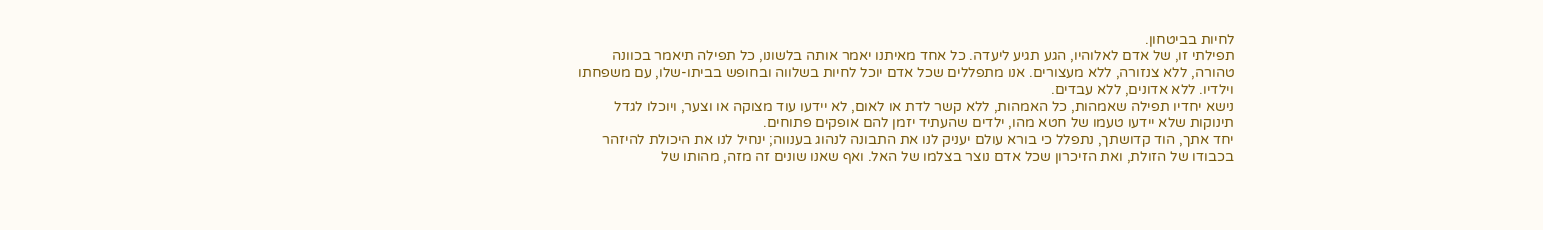לחיות בביטחון.
תפילתי זו, של אדם לאלוהיו, הגע תגיע ליעדה. כל אחד מאיתנו יאמר אותה בלשונו, כל תפילה תיאמר בכוונה טהורה, ללא צנזורה, ללא מעצורים. אנו מתפללים שכל אדם יוכל לחיות בשלווה ובחופש בביתו-שלו, עם משפחתו וילדיו. ללא אדונים, ללא עבדים.
נישא יחדיו תפילה שאמהות, כל האמהות, ללא קשר לדת או לאום, לא יידעו עוד מצוקה או וצער, ויוכלו לגדל תינוקות שלא יידעו טעמו של חטא מהו, ילדים שהעתיד יזמן להם אופקים פתוחים.
יחד אתך, הוד קדושתך, נתפלל כי בורא עולם יעניק לנו את התבונה לנהוג בענווה; ינחיל לנו את היכולת להיזהר בכבודו של הזולת, ואת הזיכרון שכל אדם נוצר בצלמו של האל. ואף שאנו שונים זה מזה, מהותו של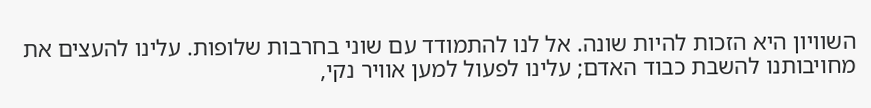השוויון היא הזכות להיות שונה. אל לנו להתמודד עם שוני בחרבות שלופות. עלינו להעצים את מחויבותנו להשבת כבוד האדם; עלינו לפעול למען אוויר נקי,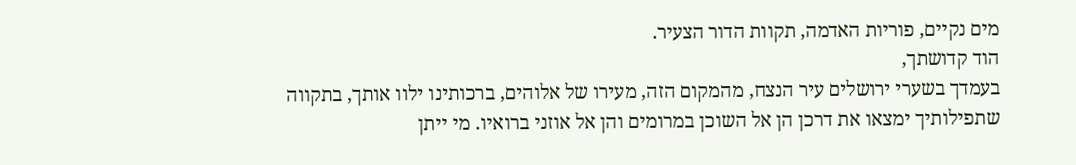מים נקיים, פוריות האדמה, תקוות הדור הצעיר.
הוד קדושתך,
בעמדך בשערי ירושלים עיר הנצח, מהמקום הזה, מעירו של אלוהים, ברכותינו ילוו אותך, בתקווה שתפילותיך ימצאו את דרכן הן אל השוכן במרומים והן אל אוזני ברואיו. מי ייתן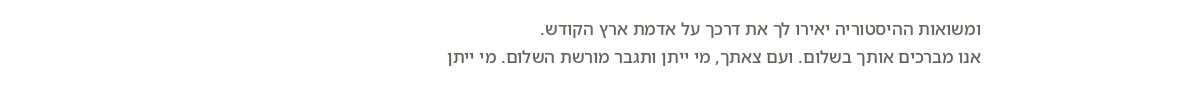ומשואות ההיסטוריה יאירו לך את דרכך על אדמת ארץ הקודש.
אנו מברכים אותך בשלום. ועם צאתך, מי ייתן ותגבר מורשת השלום. מי ייתן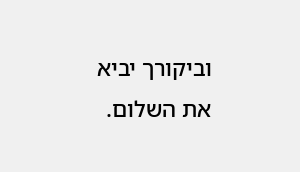וביקורך יביא את השלום.